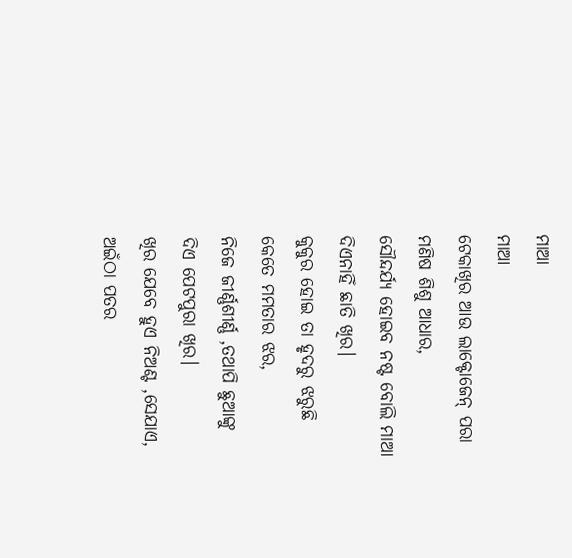ମାଆ
ମାଆ
ଟେକାଖିର ଆଉ ଲାକ୍ଟୋଜେନ୍ ପରା
ମଣିଷ ଶିଶୁ ଆଧାର,
ସୌନ୍ଦର୍ଯ୍ୟ ହୋଇବ ନଷ୍ଟ ବୋଲି ମାଆ
ଦିଏନାହିଁ ଛାତି ଖିର।
କୁକୁର ହୋଇ ତା ହୃଦରୁ ଝରୁଛି
କେତେ ମମତାର ଝର,
ନିଜେ ଜୀର୍ଣ୍ଣଶୀର୍ଣ୍ଣ ,ତଥାପି ଛୁଆଙ୍କୁ
ଦିଏ ପେଟପୁରା ଖିର।
ଖିର ଯେବେ ହୁଏ ନିଅଣ୍ଟ ,ସେଯାଏ,
ଅଇଁଠା ପତର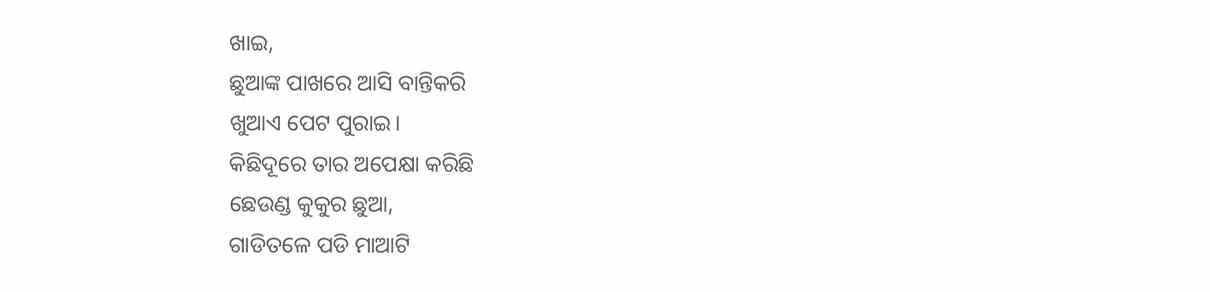ଖାଇ,
ଛୁଆଙ୍କ ପାଖରେ ଆସି ବାନ୍ତିକରି
ଖୁଆଏ ପେଟ ପୁରାଇ।
କିଛିଦୂରେ ତାର ଅପେକ୍ଷା କରିଛି
ଛେଉଣ୍ଡ କୁକୁର ଛୁଆ,
ଗାଡିତଳେ ପଡି ମାଆଟି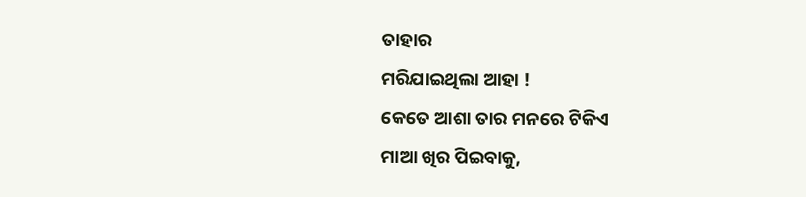ତାହାର
ମରିଯାଇଥିଲା ଆହା !
କେତେ ଆଶା ତାର ମନରେ ଟିକିଏ
ମାଆ ଖିର ପିଇବାକୁ,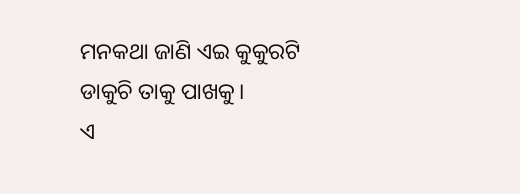ମନକଥା ଜାଣି ଏଇ କୁକୁରଟି
ଡାକୁଚି ତାକୁ ପାଖକୁ।
ଏ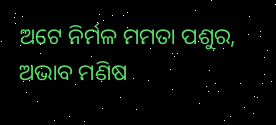ଅଟେ ନିର୍ମଳ ମମତା ପଶୁର,
ଅଭାବ ମଣିଷ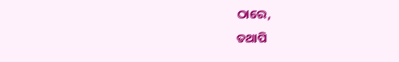ଠାରେ,
ତଥାପି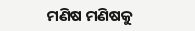ମଣିଷ ମଣିଷକୁ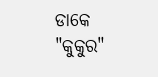ଡାକେ
"କୁକୁର"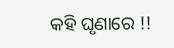କହି ଘୃଣାରେ !!